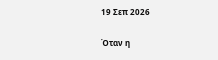19 Σεπ 2026

Όταν η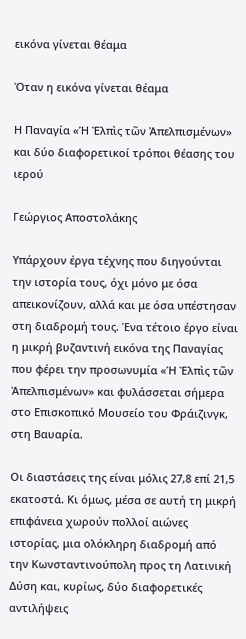εικόνα γίνεται θέαμα

Όταν η εικόνα γίνεται θέαμα

Η Παναγία «Ἡ Ἐλπὶς τῶν Ἀπελπισμένων»  και δύο διαφορετικοί τρόποι θέασης του ιερού

Γεώργιος Αποστολάκης

Υπάρχουν έργα τέχνης που διηγούνται την ιστορία τους, όχι μόνο με όσα απεικονίζουν, αλλά και με όσα υπέστησαν στη διαδρομή τους. Ένα τέτοιο έργο είναι η μικρή βυζαντινή εικόνα της Παναγίας που φέρει την προσωνυμία «Ἡ Ἐλπὶς τῶν Ἀπελπισμένων» και φυλάσσεται σήμερα στο Επισκοπικό Μουσείο του Φράιζινγκ, στη Βαυαρία.

Οι διαστάσεις της είναι μόλις 27,8 επί 21,5 εκατοστά. Κι όμως, μέσα σε αυτή τη μικρή επιφάνεια χωρούν πολλοί αιώνες ιστορίας, μια ολόκληρη διαδρομή από την Κωνσταντινούπολη προς τη Λατινική Δύση και, κυρίως, δύο διαφορετικές αντιλήψεις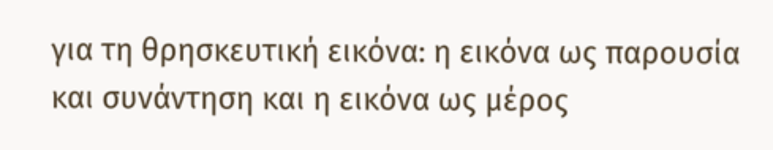για τη θρησκευτική εικόνα: η εικόνα ως παρουσία και συνάντηση και η εικόνα ως μέρος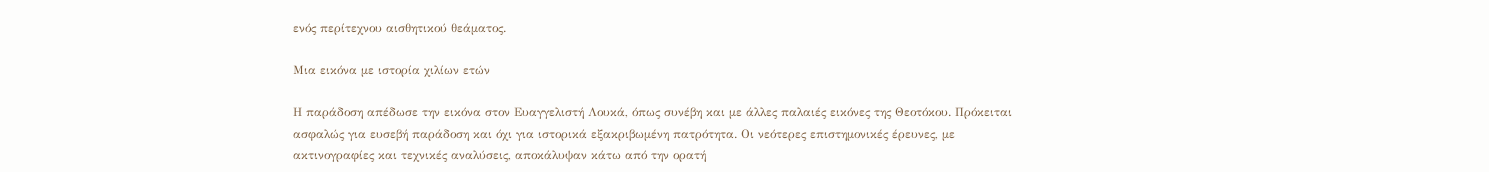ενός περίτεχνου αισθητικού θεάματος.

Μια εικόνα με ιστορία χιλίων ετών

Η παράδοση απέδωσε την εικόνα στον Ευαγγελιστή Λουκά, όπως συνέβη και με άλλες παλαιές εικόνες της Θεοτόκου. Πρόκειται ασφαλώς για ευσεβή παράδοση και όχι για ιστορικά εξακριβωμένη πατρότητα. Οι νεότερες επιστημονικές έρευνες, με ακτινογραφίες και τεχνικές αναλύσεις, αποκάλυψαν κάτω από την ορατή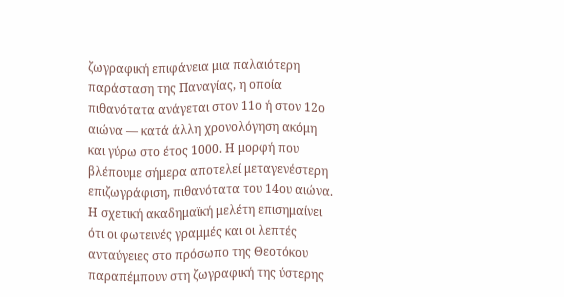ζωγραφική επιφάνεια μια παλαιότερη παράσταση της Παναγίας, η οποία πιθανότατα ανάγεται στον 11ο ή στον 12ο αιώνα — κατά άλλη χρονολόγηση ακόμη και γύρω στο έτος 1000. Η μορφή που βλέπουμε σήμερα αποτελεί μεταγενέστερη επιζωγράφιση, πιθανότατα του 14ου αιώνα. Η σχετική ακαδημαϊκή μελέτη επισημαίνει ότι οι φωτεινές γραμμές και οι λεπτές ανταύγειες στο πρόσωπο της Θεοτόκου παραπέμπουν στη ζωγραφική της ύστερης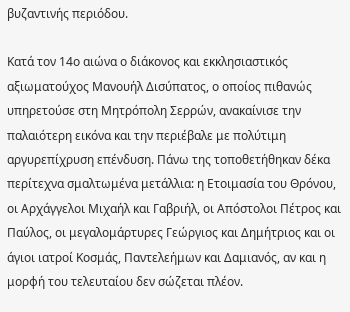βυζαντινής περιόδου.

Κατά τον 14ο αιώνα ο διάκονος και εκκλησιαστικός αξιωματούχος Μανουήλ Δισύπατος, ο οποίος πιθανώς υπηρετούσε στη Μητρόπολη Σερρών, ανακαίνισε την παλαιότερη εικόνα και την περιέβαλε με πολύτιμη αργυρεπίχρυση επένδυση. Πάνω της τοποθετήθηκαν δέκα περίτεχνα σμαλτωμένα μετάλλια: η Ετοιμασία του Θρόνου, οι Αρχάγγελοι Μιχαήλ και Γαβριήλ, οι Απόστολοι Πέτρος και Παύλος, οι μεγαλομάρτυρες Γεώργιος και Δημήτριος και οι άγιοι ιατροί Κοσμάς, Παντελεήμων και Δαμιανός, αν και η μορφή του τελευταίου δεν σώζεται πλέον.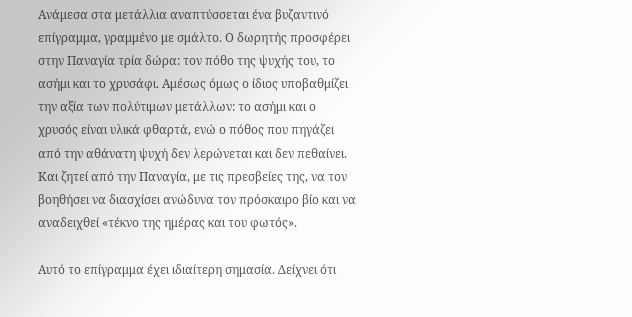Ανάμεσα στα μετάλλια αναπτύσσεται ένα βυζαντινό επίγραμμα, γραμμένο με σμάλτο. Ο δωρητής προσφέρει στην Παναγία τρία δώρα: τον πόθο της ψυχής του, το ασήμι και το χρυσάφι. Αμέσως όμως ο ίδιος υποβαθμίζει την αξία των πολύτιμων μετάλλων: το ασήμι και ο χρυσός είναι υλικά φθαρτά, ενώ ο πόθος που πηγάζει από την αθάνατη ψυχή δεν λερώνεται και δεν πεθαίνει. Και ζητεί από την Παναγία, με τις πρεσβείες της, να τον βοηθήσει να διασχίσει ανώδυνα τον πρόσκαιρο βίο και να αναδειχθεί «τέκνο της ημέρας και του φωτός».

Αυτό το επίγραμμα έχει ιδιαίτερη σημασία. Δείχνει ότι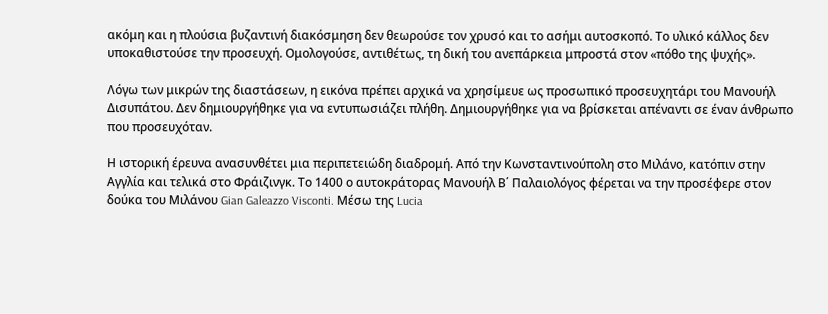ακόμη και η πλούσια βυζαντινή διακόσμηση δεν θεωρούσε τον χρυσό και το ασήμι αυτοσκοπό. Το υλικό κάλλος δεν υποκαθιστούσε την προσευχή. Ομολογούσε, αντιθέτως, τη δική του ανεπάρκεια μπροστά στον «πόθο της ψυχής».

Λόγω των μικρών της διαστάσεων, η εικόνα πρέπει αρχικά να χρησίμευε ως προσωπικό προσευχητάρι του Μανουήλ Δισυπάτου. Δεν δημιουργήθηκε για να εντυπωσιάζει πλήθη. Δημιουργήθηκε για να βρίσκεται απέναντι σε έναν άνθρωπο που προσευχόταν.

Η ιστορική έρευνα ανασυνθέτει μια περιπετειώδη διαδρομή. Από την Κωνσταντινούπολη στο Μιλάνο, κατόπιν στην Αγγλία και τελικά στο Φράιζινγκ. Το 1400 ο αυτοκράτορας Μανουήλ Β΄ Παλαιολόγος φέρεται να την προσέφερε στον δούκα του Μιλάνου Gian Galeazzo Visconti. Μέσω της Lucia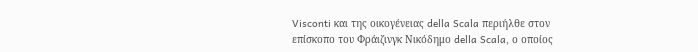Visconti και της οικογένειας della Scala περιήλθε στον επίσκοπο του Φράιζινγκ Νικόδημο della Scala, ο οποίος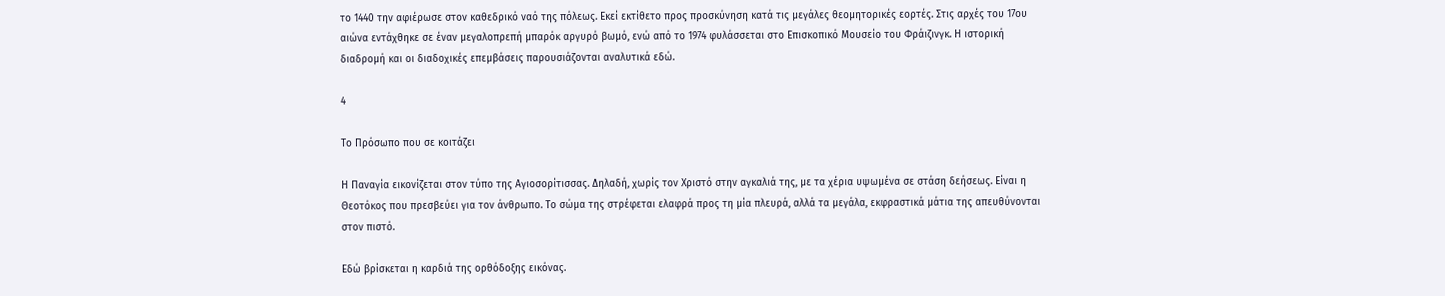το 1440 την αφιέρωσε στον καθεδρικό ναό της πόλεως. Εκεί εκτίθετο προς προσκύνηση κατά τις μεγάλες θεομητορικές εορτές. Στις αρχές του 17ου αιώνα εντάχθηκε σε έναν μεγαλοπρεπή μπαρόκ αργυρό βωμό, ενώ από το 1974 φυλάσσεται στο Επισκοπικό Μουσείο του Φράιζινγκ. Η ιστορική διαδρομή και οι διαδοχικές επεμβάσεις παρουσιάζονται αναλυτικά εδώ.

4

Το Πρόσωπο που σε κοιτάζει

Η Παναγία εικονίζεται στον τύπο της Αγιοσορίτισσας. Δηλαδή, χωρίς τον Χριστό στην αγκαλιά της, με τα χέρια υψωμένα σε στάση δεήσεως. Είναι η Θεοτόκος που πρεσβεύει για τον άνθρωπο. Το σώμα της στρέφεται ελαφρά προς τη μία πλευρά, αλλά τα μεγάλα, εκφραστικά μάτια της απευθύνονται στον πιστό.

Εδώ βρίσκεται η καρδιά της ορθόδοξης εικόνας.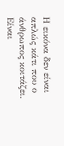Η εικόνα δεν είναι απλώς κάτι που ο άνθρωπος κοιτάζει. Είναι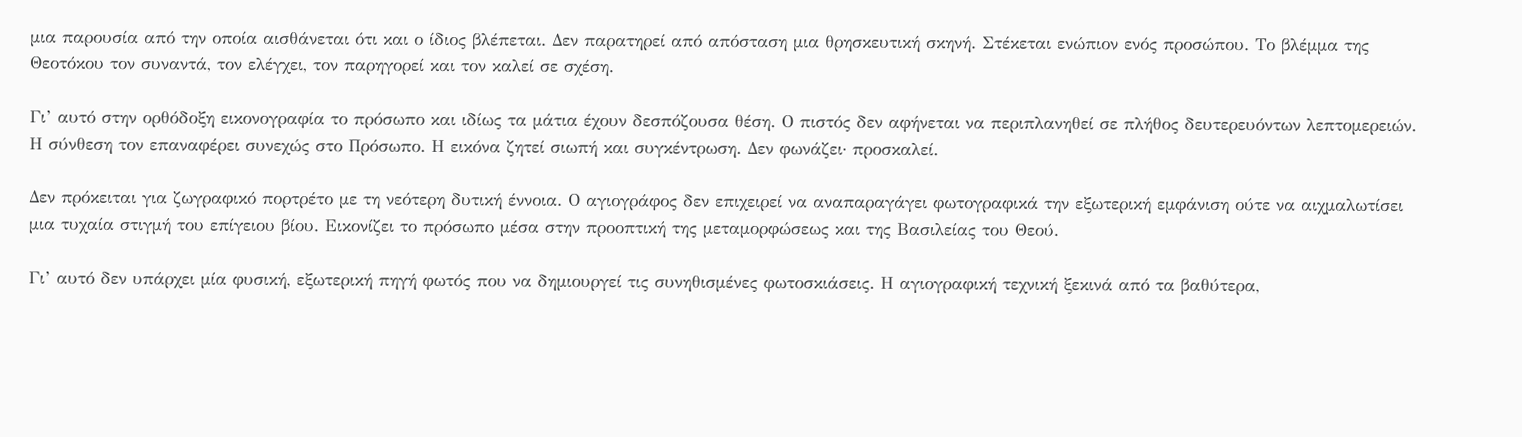μια παρουσία από την οποία αισθάνεται ότι και ο ίδιος βλέπεται. Δεν παρατηρεί από απόσταση μια θρησκευτική σκηνή. Στέκεται ενώπιον ενός προσώπου. Το βλέμμα της Θεοτόκου τον συναντά, τον ελέγχει, τον παρηγορεί και τον καλεί σε σχέση.

Γι’ αυτό στην ορθόδοξη εικονογραφία το πρόσωπο και ιδίως τα μάτια έχουν δεσπόζουσα θέση. Ο πιστός δεν αφήνεται να περιπλανηθεί σε πλήθος δευτερευόντων λεπτομερειών. Η σύνθεση τον επαναφέρει συνεχώς στο Πρόσωπο. Η εικόνα ζητεί σιωπή και συγκέντρωση. Δεν φωνάζει· προσκαλεί.

Δεν πρόκειται για ζωγραφικό πορτρέτο με τη νεότερη δυτική έννοια. Ο αγιογράφος δεν επιχειρεί να αναπαραγάγει φωτογραφικά την εξωτερική εμφάνιση ούτε να αιχμαλωτίσει μια τυχαία στιγμή του επίγειου βίου. Εικονίζει το πρόσωπο μέσα στην προοπτική της μεταμορφώσεως και της Βασιλείας του Θεού.

Γι’ αυτό δεν υπάρχει μία φυσική, εξωτερική πηγή φωτός που να δημιουργεί τις συνηθισμένες φωτοσκιάσεις. Η αγιογραφική τεχνική ξεκινά από τα βαθύτερα,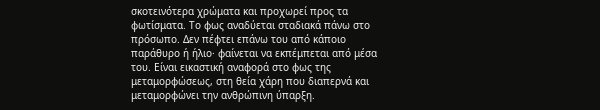σκοτεινότερα χρώματα και προχωρεί προς τα φωτίσματα. Το φως αναδύεται σταδιακά πάνω στο πρόσωπο. Δεν πέφτει επάνω του από κάποιο παράθυρο ή ήλιο· φαίνεται να εκπέμπεται από μέσα του. Είναι εικαστική αναφορά στο φως της μεταμορφώσεως, στη θεία χάρη που διαπερνά και μεταμορφώνει την ανθρώπινη ύπαρξη.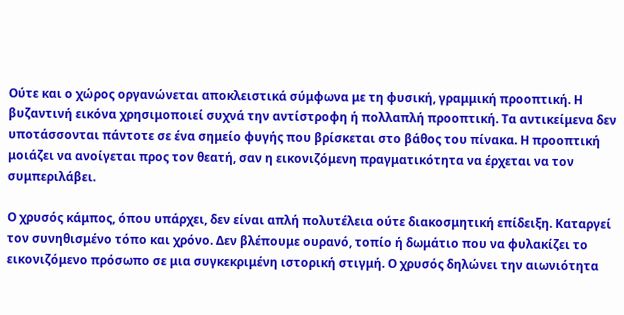Ούτε και ο χώρος οργανώνεται αποκλειστικά σύμφωνα με τη φυσική, γραμμική προοπτική. Η βυζαντινή εικόνα χρησιμοποιεί συχνά την αντίστροφη ή πολλαπλή προοπτική. Τα αντικείμενα δεν υποτάσσονται πάντοτε σε ένα σημείο φυγής που βρίσκεται στο βάθος του πίνακα. Η προοπτική μοιάζει να ανοίγεται προς τον θεατή, σαν η εικονιζόμενη πραγματικότητα να έρχεται να τον συμπεριλάβει.

Ο χρυσός κάμπος, όπου υπάρχει, δεν είναι απλή πολυτέλεια ούτε διακοσμητική επίδειξη. Καταργεί τον συνηθισμένο τόπο και χρόνο. Δεν βλέπουμε ουρανό, τοπίο ή δωμάτιο που να φυλακίζει το εικονιζόμενο πρόσωπο σε μια συγκεκριμένη ιστορική στιγμή. Ο χρυσός δηλώνει την αιωνιότητα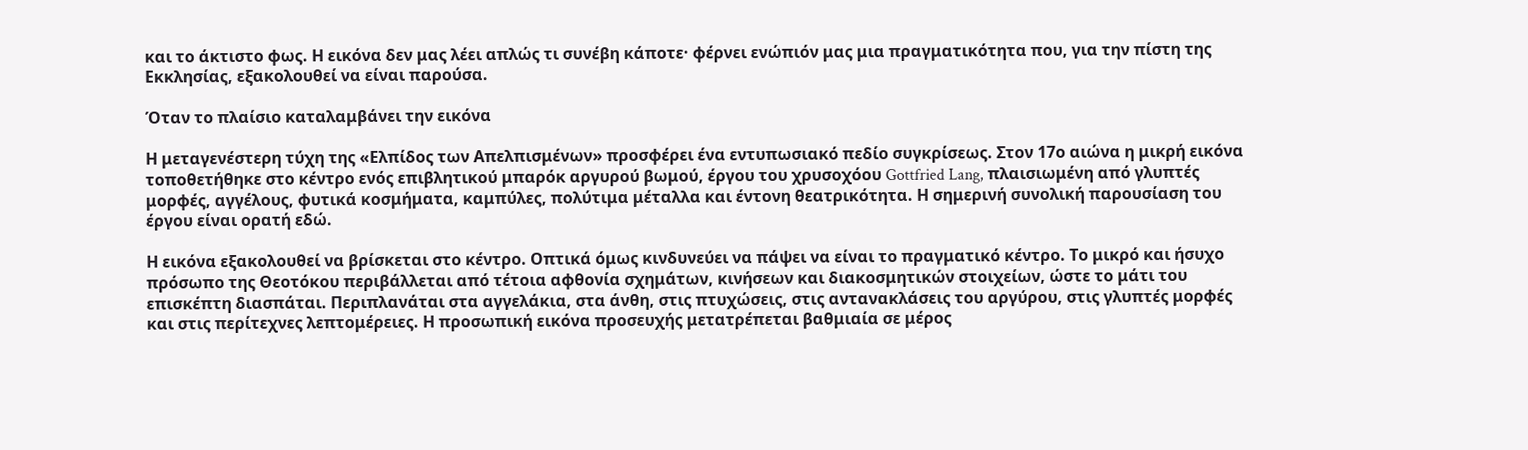και το άκτιστο φως. Η εικόνα δεν μας λέει απλώς τι συνέβη κάποτε· φέρνει ενώπιόν μας μια πραγματικότητα που, για την πίστη της Εκκλησίας, εξακολουθεί να είναι παρούσα.

Όταν το πλαίσιο καταλαμβάνει την εικόνα

Η μεταγενέστερη τύχη της «Ελπίδος των Απελπισμένων» προσφέρει ένα εντυπωσιακό πεδίο συγκρίσεως. Στον 17ο αιώνα η μικρή εικόνα τοποθετήθηκε στο κέντρο ενός επιβλητικού μπαρόκ αργυρού βωμού, έργου του χρυσοχόου Gottfried Lang, πλαισιωμένη από γλυπτές μορφές, αγγέλους, φυτικά κοσμήματα, καμπύλες, πολύτιμα μέταλλα και έντονη θεατρικότητα. Η σημερινή συνολική παρουσίαση του έργου είναι ορατή εδώ.

Η εικόνα εξακολουθεί να βρίσκεται στο κέντρο. Οπτικά όμως κινδυνεύει να πάψει να είναι το πραγματικό κέντρο. Το μικρό και ήσυχο πρόσωπο της Θεοτόκου περιβάλλεται από τέτοια αφθονία σχημάτων, κινήσεων και διακοσμητικών στοιχείων, ώστε το μάτι του επισκέπτη διασπάται. Περιπλανάται στα αγγελάκια, στα άνθη, στις πτυχώσεις, στις αντανακλάσεις του αργύρου, στις γλυπτές μορφές και στις περίτεχνες λεπτομέρειες. Η προσωπική εικόνα προσευχής μετατρέπεται βαθμιαία σε μέρος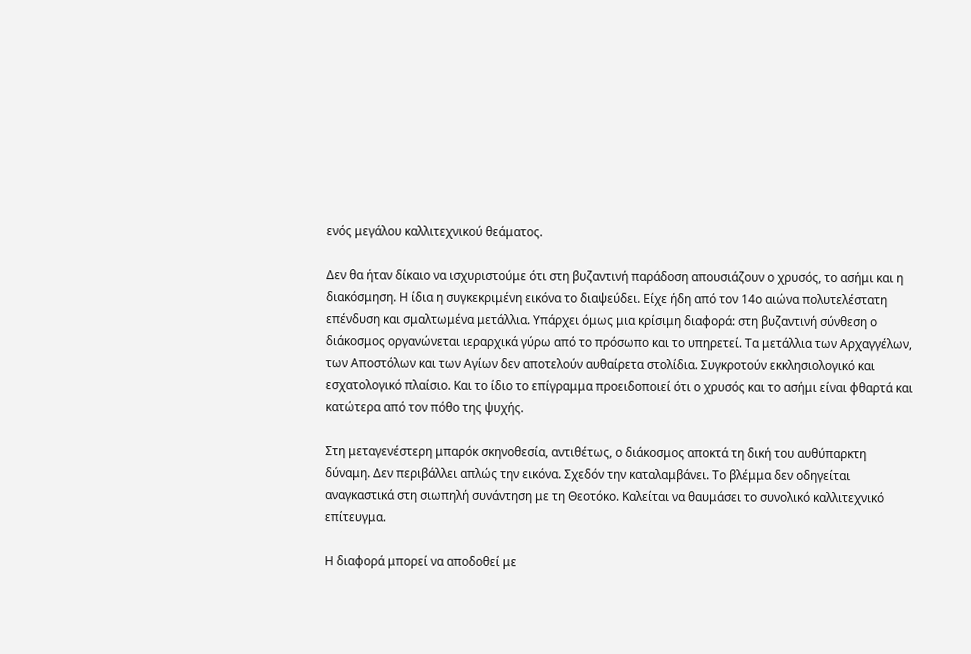ενός μεγάλου καλλιτεχνικού θεάματος.

Δεν θα ήταν δίκαιο να ισχυριστούμε ότι στη βυζαντινή παράδοση απουσιάζουν ο χρυσός, το ασήμι και η διακόσμηση. Η ίδια η συγκεκριμένη εικόνα το διαψεύδει. Είχε ήδη από τον 14ο αιώνα πολυτελέστατη επένδυση και σμαλτωμένα μετάλλια. Υπάρχει όμως μια κρίσιμη διαφορά: στη βυζαντινή σύνθεση ο διάκοσμος οργανώνεται ιεραρχικά γύρω από το πρόσωπο και το υπηρετεί. Τα μετάλλια των Αρχαγγέλων, των Αποστόλων και των Αγίων δεν αποτελούν αυθαίρετα στολίδια. Συγκροτούν εκκλησιολογικό και εσχατολογικό πλαίσιο. Και το ίδιο το επίγραμμα προειδοποιεί ότι ο χρυσός και το ασήμι είναι φθαρτά και κατώτερα από τον πόθο της ψυχής.

Στη μεταγενέστερη μπαρόκ σκηνοθεσία, αντιθέτως, ο διάκοσμος αποκτά τη δική του αυθύπαρκτη δύναμη. Δεν περιβάλλει απλώς την εικόνα. Σχεδόν την καταλαμβάνει. Το βλέμμα δεν οδηγείται αναγκαστικά στη σιωπηλή συνάντηση με τη Θεοτόκο. Καλείται να θαυμάσει το συνολικό καλλιτεχνικό επίτευγμα.

Η διαφορά μπορεί να αποδοθεί με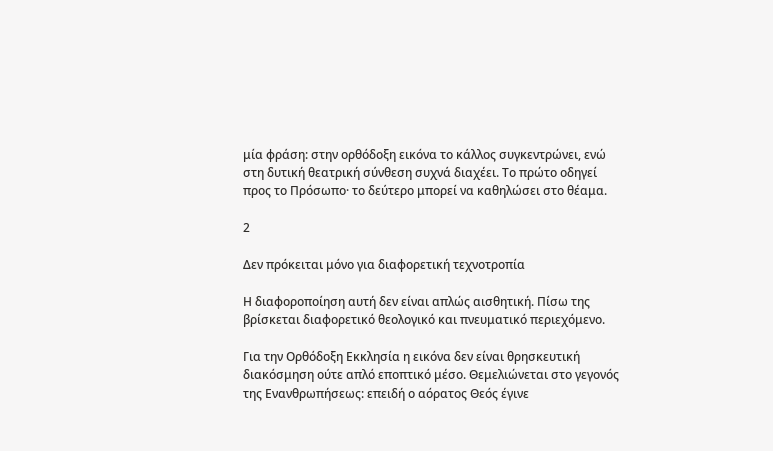μία φράση: στην ορθόδοξη εικόνα το κάλλος συγκεντρώνει, ενώ στη δυτική θεατρική σύνθεση συχνά διαχέει. Το πρώτο οδηγεί προς το Πρόσωπο· το δεύτερο μπορεί να καθηλώσει στο θέαμα.

2

Δεν πρόκειται μόνο για διαφορετική τεχνοτροπία

Η διαφοροποίηση αυτή δεν είναι απλώς αισθητική. Πίσω της βρίσκεται διαφορετικό θεολογικό και πνευματικό περιεχόμενο.

Για την Ορθόδοξη Εκκλησία η εικόνα δεν είναι θρησκευτική διακόσμηση ούτε απλό εποπτικό μέσο. Θεμελιώνεται στο γεγονός της Ενανθρωπήσεως: επειδή ο αόρατος Θεός έγινε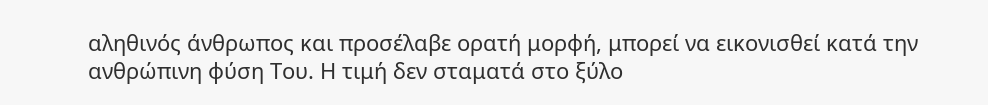αληθινός άνθρωπος και προσέλαβε ορατή μορφή, μπορεί να εικονισθεί κατά την ανθρώπινη φύση Του. Η τιμή δεν σταματά στο ξύλο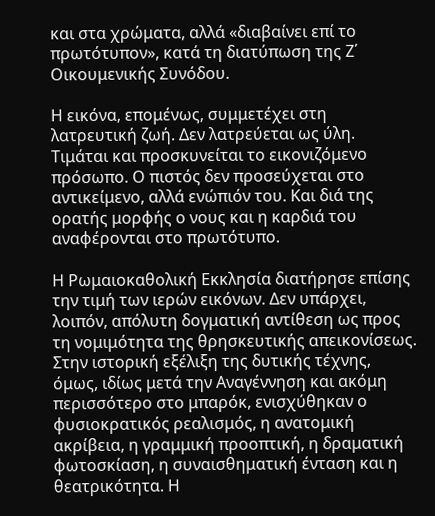και στα χρώματα, αλλά «διαβαίνει επί το πρωτότυπον», κατά τη διατύπωση της Ζ΄ Οικουμενικής Συνόδου.

Η εικόνα, επομένως, συμμετέχει στη λατρευτική ζωή. Δεν λατρεύεται ως ύλη. Τιμάται και προσκυνείται το εικονιζόμενο πρόσωπο. Ο πιστός δεν προσεύχεται στο αντικείμενο, αλλά ενώπιόν του. Και διά της ορατής μορφής ο νους και η καρδιά του αναφέρονται στο πρωτότυπο.

Η Ρωμαιοκαθολική Εκκλησία διατήρησε επίσης την τιμή των ιερών εικόνων. Δεν υπάρχει, λοιπόν, απόλυτη δογματική αντίθεση ως προς τη νομιμότητα της θρησκευτικής απεικονίσεως. Στην ιστορική εξέλιξη της δυτικής τέχνης, όμως, ιδίως μετά την Αναγέννηση και ακόμη περισσότερο στο μπαρόκ, ενισχύθηκαν ο φυσιοκρατικός ρεαλισμός, η ανατομική ακρίβεια, η γραμμική προοπτική, η δραματική φωτοσκίαση, η συναισθηματική ένταση και η θεατρικότητα. Η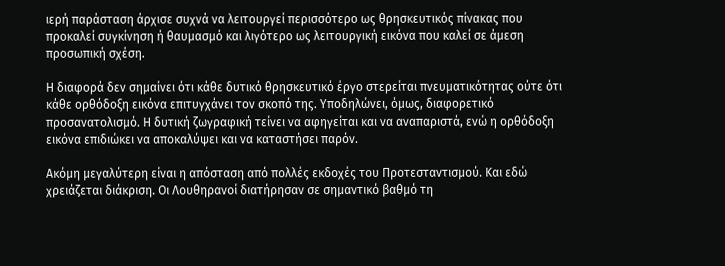ιερή παράσταση άρχισε συχνά να λειτουργεί περισσότερο ως θρησκευτικός πίνακας που προκαλεί συγκίνηση ή θαυμασμό και λιγότερο ως λειτουργική εικόνα που καλεί σε άμεση προσωπική σχέση.

Η διαφορά δεν σημαίνει ότι κάθε δυτικό θρησκευτικό έργο στερείται πνευματικότητας ούτε ότι κάθε ορθόδοξη εικόνα επιτυγχάνει τον σκοπό της. Υποδηλώνει, όμως, διαφορετικό προσανατολισμό. Η δυτική ζωγραφική τείνει να αφηγείται και να αναπαριστά, ενώ η ορθόδοξη εικόνα επιδιώκει να αποκαλύψει και να καταστήσει παρόν.

Ακόμη μεγαλύτερη είναι η απόσταση από πολλές εκδοχές του Προτεσταντισμού. Και εδώ χρειάζεται διάκριση. Οι Λουθηρανοί διατήρησαν σε σημαντικό βαθμό τη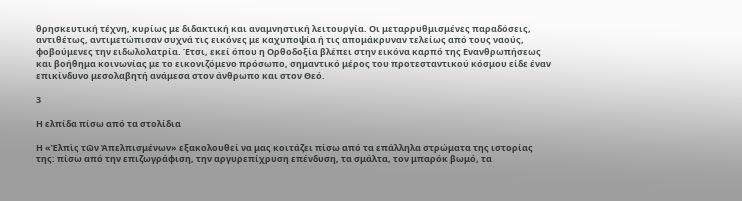θρησκευτική τέχνη, κυρίως με διδακτική και αναμνηστική λειτουργία. Οι μεταρρυθμισμένες παραδόσεις, αντιθέτως, αντιμετώπισαν συχνά τις εικόνες με καχυποψία ή τις απομάκρυναν τελείως από τους ναούς, φοβούμενες την ειδωλολατρία. Έτσι, εκεί όπου η Ορθοδοξία βλέπει στην εικόνα καρπό της Ενανθρωπήσεως και βοήθημα κοινωνίας με το εικονιζόμενο πρόσωπο, σημαντικό μέρος του προτεσταντικού κόσμου είδε έναν επικίνδυνο μεσολαβητή ανάμεσα στον άνθρωπο και στον Θεό.

3

Η ελπίδα πίσω από τα στολίδια

Η «Ἐλπὶς τῶν Ἀπελπισμένων» εξακολουθεί να μας κοιτάζει πίσω από τα επάλληλα στρώματα της ιστορίας της: πίσω από την επιζωγράφιση, την αργυρεπίχρυση επένδυση, τα σμάλτα, τον μπαρόκ βωμό, τα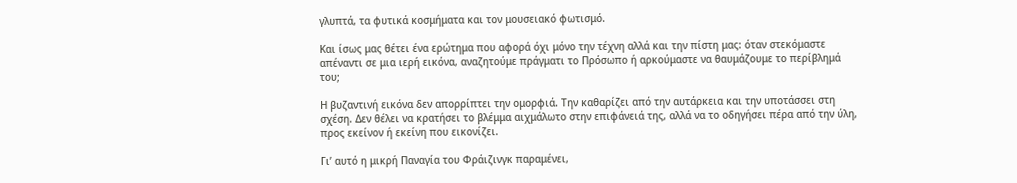γλυπτά, τα φυτικά κοσμήματα και τον μουσειακό φωτισμό.

Και ίσως μας θέτει ένα ερώτημα που αφορά όχι μόνο την τέχνη αλλά και την πίστη μας: όταν στεκόμαστε απέναντι σε μια ιερή εικόνα, αναζητούμε πράγματι το Πρόσωπο ή αρκούμαστε να θαυμάζουμε το περίβλημά του;

Η βυζαντινή εικόνα δεν απορρίπτει την ομορφιά. Την καθαρίζει από την αυτάρκεια και την υποτάσσει στη σχέση. Δεν θέλει να κρατήσει το βλέμμα αιχμάλωτο στην επιφάνειά της, αλλά να το οδηγήσει πέρα από την ύλη, προς εκείνον ή εκείνη που εικονίζει.

Γι’ αυτό η μικρή Παναγία του Φράιζινγκ παραμένει,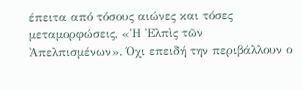έπειτα από τόσους αιώνες και τόσες μεταμορφώσεις, «Ἡ Ἐλπὶς τῶν Ἀπελπισμένων». Όχι επειδή την περιβάλλουν ο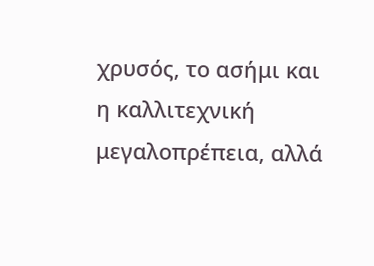χρυσός, το ασήμι και η καλλιτεχνική μεγαλοπρέπεια, αλλά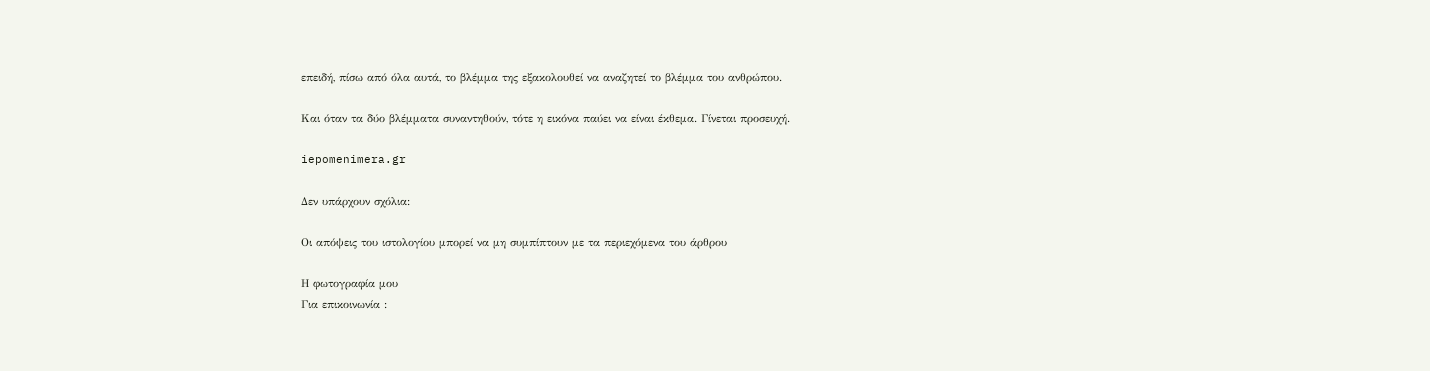επειδή, πίσω από όλα αυτά, το βλέμμα της εξακολουθεί να αναζητεί το βλέμμα του ανθρώπου.

Και όταν τα δύο βλέμματα συναντηθούν, τότε η εικόνα παύει να είναι έκθεμα. Γίνεται προσευχή.

iepomenimera.gr

Δεν υπάρχουν σχόλια:

Oι απόψεις του ιστολογίου μπορεί να μη συμπίπτουν με τα περιεχόμενα του άρθρου

Η φωτογραφία μου
Για επικοινωνία :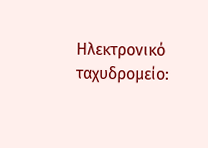Ηλεκτρονικό ταχυδρομείο: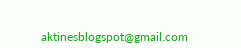aktinesblogspot@gmail.com